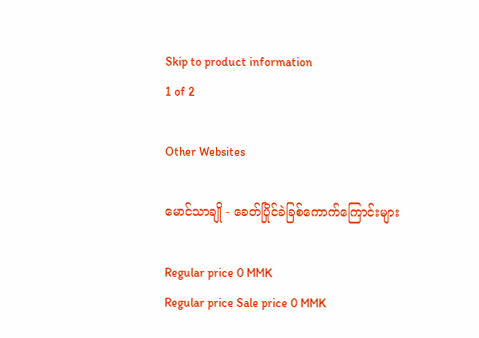Skip to product information
1 of 2

Other Websites

မောင်သာချို - ခေတ်ပြိုင်ခဲခြစ်ကောက်ကြောင်းများ

Regular price 0 MMK
Regular price Sale price 0 MMK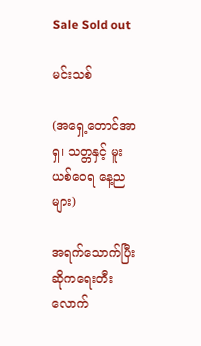Sale Sold out

မင်းသစ်

(အရှေ့တောင်အာရှ၊ သတ္တနှင့် မူးယစ်ဝေရ နေ့ညများ)

အရက်သောက်ပြီး ဆိုကရေးတီးလောက်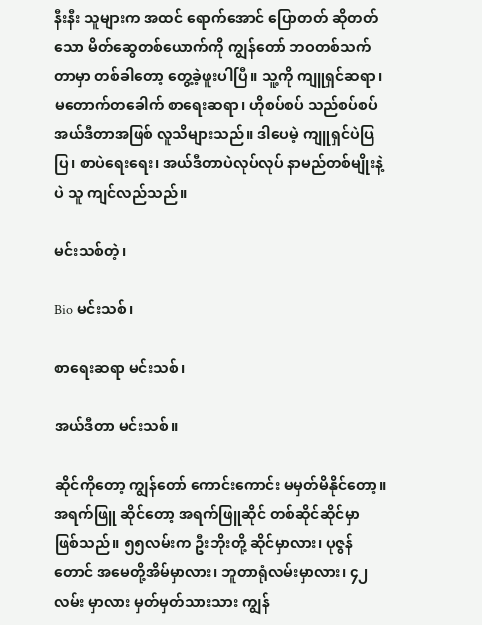နီးနီး သူများက အထင် ရောက်အောင် ပြောတတ် ဆိုတတ်သော မိတ်ဆွေတစ်ယောက်ကို ကျွန်တော် ဘဝတစ်သက်တာမှာ တစ်ခါတော့ တွေ့ခဲ့ဖူးပါပြီ။ သူ့ကို ကျူရှင်ဆရာ၊ မတောက်တခေါက် စာရေးဆရာ၊ ဟိုစပ်စပ် သည်စပ်စပ်အယ်ဒီတာအဖြစ် လူသိများသည်။ ဒါပေမဲ့ ကျူရှင်ပဲပြပြ၊ စာပဲရေးရေး၊ အယ်ဒီတာပဲလုပ်လုပ် နာမည်တစ်မျိုးနဲ့ပဲ သူ ကျင်လည်သည်။

မင်းသစ်တဲ့၊

Bio မင်းသစ်၊

စာရေးဆရာ မင်းသစ်၊

အယ်ဒီတာ မင်းသစ်။

ဆိုင်ကိုတော့ ကျွန်တော် ကောင်းကောင်း မမှတ်မိနိုင်တော့။ အရက်ဖြူ ဆိုင်တော့ အရက်ဖြူဆိုင် တစ်ဆိုင်ဆိုင်မှာ ဖြစ်သည်။ ၅၅လမ်းက ဦးဘိုးတို့ ဆိုင်မှာလား၊ ပုဇွန်တောင် အမေတို့အိမ်မှာလား၊ ဘူတာရုံလမ်းမှာလား၊ ၄၂လမ်း မှာလား မှတ်မှတ်သားသား ကျွန်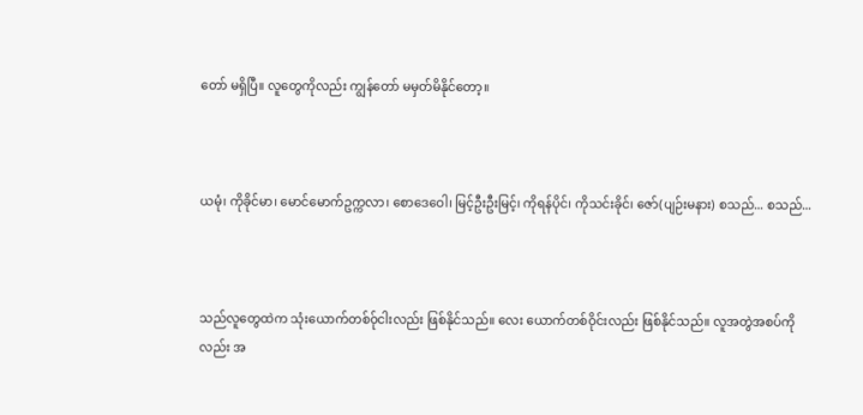တော် မရှိပြီ။ လူတွေကိုလည်း ကျွန်တော် မမှတ်မိနိုင်တော့။



ယမုံ၊ ကိုခိုင်မာ၊ မောင်မောက်ဥက္ကလာ၊ စောဒေဝေါ၊ မြင့်ဦးဦးမြင့်၊ ကိုရန်ပိုင်၊ ကိုသင်းခိုင်၊ ဇော်(ပျဉ်းမနား) စသည်... စသည်...



သည်လူတွေထဲက သုံးယောက်တစ်၀်ုငါးလည်း ဖြစ်နိုင်သည်။ လေး ယောက်တစ်ဝိုင်းလည်း ဖြစ်နိုင်သည်။ လူအတွဲအစပ်ကိုလည်း အ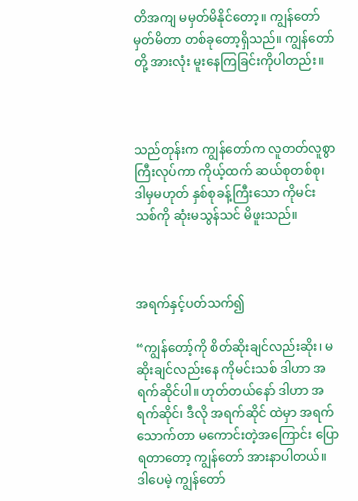တိအကျ မမှတ်မိနိုင်တော့။ ကျွန်တော် မှတ်မိတာ တစ်ခုတော့ရှိသည်။ ကျွန်တော်တို့ အားလုံး မူးနေကြခြင်းကိုပါတည်း။



သည်တုန်းက ကျွန်တော်က လူတတ်လူစွာကြီးလုပ်ကာ ကိုယ့်ထက် ဆယ်စုတစ်စု၊ ဒါမှမဟုတ် နှစ်စုခန့်ကြီးသော ကိုမင်းသစ်ကို ဆုံးမသွန်သင် မိဖူးသည်။



အရက်နှင့်ပတ်သက်၍

“ကျွန်တော့်ကို စိတ်ဆိုးချင်လည်းဆိုး၊ မဆိုးချင်လည်းနေ ကိုမင်းသစ် ဒါဟာ အရက်ဆိုင်ပါ။ ဟုတ်တယ်နော် ဒါဟာ အရက်ဆိုင်၊ ဒီလို အရက်ဆိုင် ထဲမှာ အရက်သောက်တာ မကောင်းတဲ့အကြောင်း ပြောရတာတော့ ကျွန်တော် အားနာပါတယ်။ ဒါပေမဲ့ ကျွန်တော်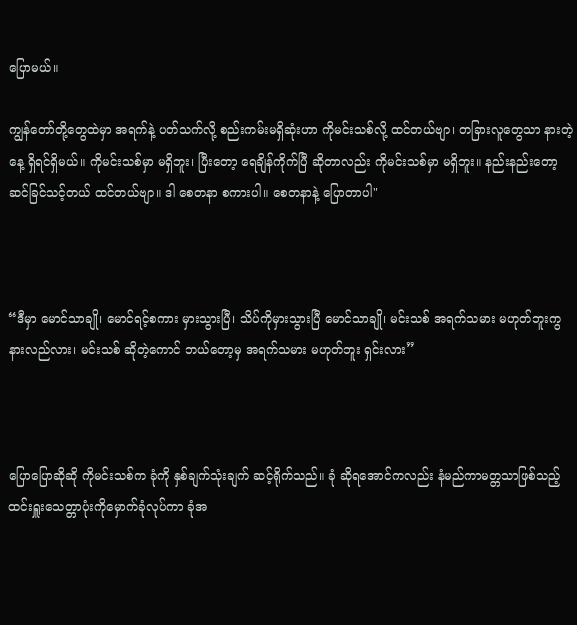ပြောမယ်။

ကျွန်တော်တို့တွေထဲမှာ အရက်နဲ့ ပတ်သက်လို့ စည်းကမ်းမရှိဆုံးဟာ ကိုမင်းသစ်လို့ ထင်တယ်ဗျာ၊ တခြားလူတွေသာ နားတဲ့နေ့ ရှိရင်ရှိမယ်။ ကိုမင်းသစ်မှာ မရှိဘူး၊ ပြီးတော့ ရေချိန်ကိုက်ပြီ ဆိုတာလည်း ကိုမင်းသစ်မှာ မရှိဘူး။ နည်းနည်းတော့ ဆင်ခြင်သင့်တယ် ထင်တယ်ဗျာ။ ဒါ စေတနာ စကားပါ။ စေတနာနဲ့ ပြောတာပါ"



“ဒီမှာ မောင်သာချို၊ မောင်ရင့်စကား မှားသွားပြီ၊ သိပ်ကိုမှားသွားပြီ မောင်သာချို၊ မင်းသစ် အရက်သမား မဟုတ်ဘူးကွ နားလည်လား၊ မင်းသစ် ဆိုတဲ့ကောင် ဘယ်တော့မှ အရက်သမား မဟုတ်ဘူး ရှင်းလား”



ပြောပြောဆိုဆို ကိုမင်းသစ်က ခုံကို နှစ်ချက်သုံးချက် ဆင့်ရိုက်သည်။ ခုံ ဆိုရအောင်ကလည်း နံမည်ကာမတ္တသာဖြစ်သည့် ထင်းရှူးသေတ္တာပုံးကိုမှောက်ခုံလုပ်ကာ ခုံအ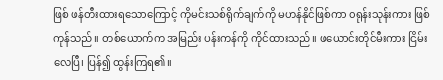ဖြစ် ဖန်တီးထားရသောကြောင့် ကိုမင်းသစ်ရိုက်ချက်ကို မဟန်နိုင်ဖြစ်ကာ ၀ရုန်းသုန်းကား ဖြစ်ကုန်သည်။ တစ်ယောက်က အမြည်း ပန်းကန်ကို ကိုင်ထားသည်။ ဖယောင်းတိုင်မီးကား ငြိမ်းလေပြီ၊ ပြန်၍ ထွန်းကြရ၏။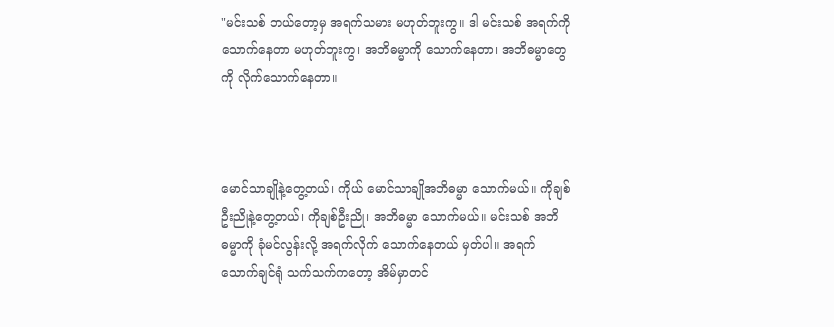"မင်းသစ် ဘယ်တော့မှ အရက်သမား မဟုတ်ဘူးကွ။ ဒါ မင်းသစ် အရက်ကို သောက်နေတာ မဟုတ်ဘူးကွ၊ အဘိဓမ္မာကို သောက်နေတာ၊ အဘိဓမ္မာတွေကို လိုက်သောက်နေတာ။



မောင်သာချိုနဲ့တွေ့တယ်၊ ကိုယ် မောင်သာချိုအဘိဓမ္မာ သောက်မယ်။ ကိုချစ်ဦးညိုနဲ့တွေ့တယ်၊ ကိုချစ်ဦးညို၊ အဘိဓမ္မာ သောက်မယ်။ မင်းသစ် အဘိဓမ္မာကို ခုံမင်လွန်းလို့ အရက်လိုက် သောက်နေတယ် မှတ်ပါ။ အရက် သောက်ချင်ရုံ သက်သက်ကတော့ အိမ်မှာတင်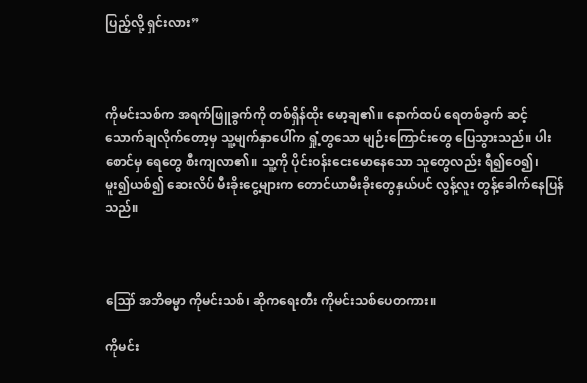ပြည့်လို့ ရှင်းလား”



ကိုမင်းသစ်က အရက်ဖြူခွက်ကို တစ်ရှိန်ထိုး မော့ချ၏။ နောက်ထပ် ရေတစ်ခွက် ဆင့်သောက်ချလိုက်တော့မှ သူ့မျက်နှာပေါ်က ရှုံ့တွသော မျဉ်းကြောင်းတွေ ပြေသွားသည်။ ပါးစောင်မှ ရေတွေ စီးကျလာ၏။ သူ့ကို ပိုင်းဝန်းငေးမောနေသော သူတွေလည်း ရီ၍ဝေ၍၊ မူး၍ယစ်၍ ဆေးလိပ် မီးခိုးငွေ့များက တောင်ယာမီးခိုးတွေနှယ်ပင် လွန့်လူး တွန့်ခေါက်နေပြန် သည်။



ဪ အဘိဓမ္မာ ကိုမင်းသစ်၊ ဆိုကရေးတီး ကိုမင်းသစ်ပေတကား။

ကိုမင်း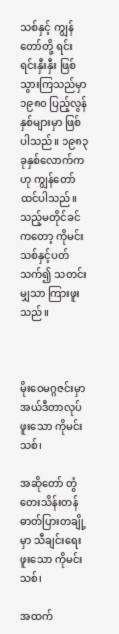သစ်နှင့် ကျွန်တော်တို့ ရင်းရင်းနှီးနှီး ဖြစ်သွားကြသည်မှာ ၁၉၈၀ ပြည့်လွန်နှစ်များမှာ ဖြစ်ပါသည်။ ၁၉၈၃ ခုနှစ်လောက်ကဟု ကျွန်တော် ထင်ပါသည်။ သည့်မတိုင်ခင်ကတော့ ကိုမင်းသစ်နှင့်ပတ်သက်၍ သတင်းမျှသာ ကြားဖူးသည်။



မိုးဝေမဂ္ဂဇင်းမှာ အယ်ဒီတာလုပ်ဖူးသော ကိုမင်းသစ်၊

အဆိုတော် တွံတေးသိန်းတန် ဓာတ်ပြားတချို့မှာ သီချင်းရေးဖူးသော ကိုမင်းသစ်၊

အထက်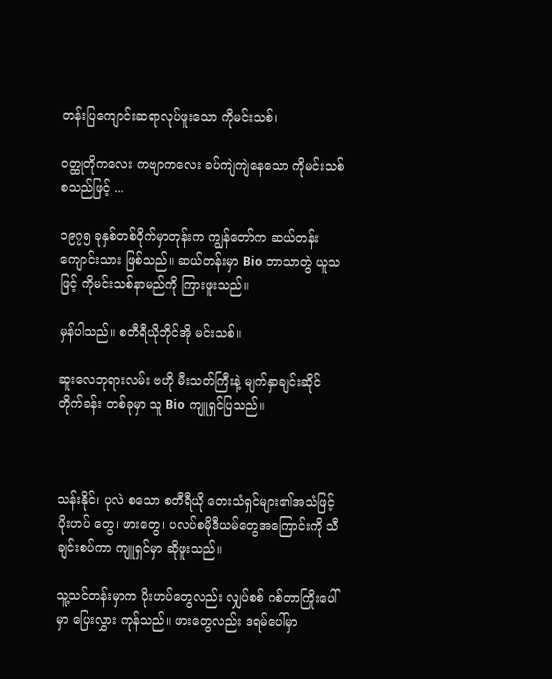တန်းပြကျောင်းဆရာလုပ်ဖူးသော ကိုမင်းသစ်၊

ဝတ္ထုတိုကလေး ကဗျာကလေး ခပ်ကျဲကျဲနေသော ကိုမင်းသစ် စသည်ဖြင့် ...

၁၉၇၅ ခုနှစ်တစ်ဝိုက်မှာတုန်းက ကျွန်တော်က ဆယ်တန်းကျောင်းသား ဖြစ်သည်။ ဆယ်တန်းမှာ Bio ဘာသာတွဲ ယူသဖြင့် ကိုမင်းသစ်နာမည်ကို ကြားဖူးသည်။

မှန်ပါသည်။ စတီရီယိုဘိုင်အို မင်းသစ်။

ဆူးလေဘုရားလမ်း ဗဟို မီးသတ်ကြီးနဲ့ မျက်နှာချင်းဆိုင် တိုက်ခန်း တစ်ခုမှာ သူ Bio ကျူရှင်ပြသည်။



သန်းနိုင်၊ ပုလဲ စသော စတီရီယို တေးသံရှင်များ၏အသံဖြင့် ပိုးဟပ် တွေ၊ ဖားတွေ၊ ပလပ်စမိုဒီယမ်တွေအကြောင်းကို သီချင်းစပ်ကာ ကျူရှင်မှာ ဆိုဖူးသည်။

သူ့သင်တန်းမှာက ပိုးဟပ်တွေလည်း လျှပ်စစ် ဂစ်တာကြိုးပေါ်မှာ ပြေးလွှား ကုန်သည်။ ဖားတွေလည်း ဒရမ်ပေါ်မှာ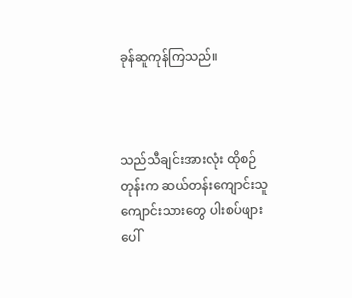ခုန်ဆူကုန်ကြသည်။



သည်သီချင်းအားလုံး ထိုစဉ်တုန်းက ဆယ်တန်းကျောင်းသူ ကျောင်းသားတွေ ပါးစပ်ဖျားပေါ်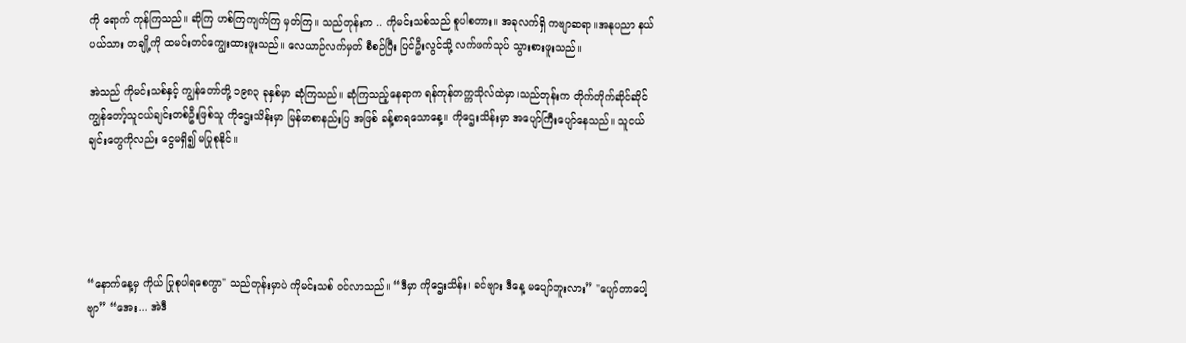ကို ရောက် ကုန်ကြသည်။ ဆိုကြ ဟစ်ကြကျက်ကြ မှတ်ကြ။ သည်တုန်းက .. ကိုမင်းသစ်သည် စူပါစတား။ အခုလက်ရှိ ကဗျာဆရာ။အနုပညာ နယ်ပယ်သား တချို့ကို ထမင်းတင်ကျွေးထားဖူးသည်။ လေယာဉ်လက်မှတ် စီစဉ်ပြီး ပြင်ဦးလွင်သို့ လက်ဖက်သုပ် သွားစားဖူးသည်။

အဲသည် ကိုမင်းသစ်နှင့် ကျွန်တော်တို့ ၁၉၈၃ ခုနှစ်မှာ ဆုံကြသည်။ ဆုံကြသည့်နေရာက ရန်ကုန်တက္ကသိုလ်ထဲမှာ၊သည်တုန်းက တိုက်တိုက်ဆိုင်ဆိုင် ကျွန်တော့်သူငယ်ချင်းတစ်ဦးဖြစ်သူ ကိုဌေးသိန်းမှာ မြန်မာစာနည်းပြ အဖြစ် ခန့်စာရသောနေ့။ ကိုဌေးသိန်းမှာ အပျော်ကြီးပျော်နေသည်။ သူငယ်ချင်းတွေကိုလည်း ငွေမရှိ၍ မပြုစုနိုင်။





“နောက်နေ့မှ ကိုယ် ပြုစုပါရစေကွာ" သည်တုန်းမှာပဲ ကိုမင်းသစ် ဝင်လာသည်။ “ဒီမှာ ကိုဌေးသိန်း၊ ခင်ဗျား ဒီနေ့ မပျော်ဘူးလား” "ပျော်တာပေါ့ဗျာ” “အေး... အဲဒီ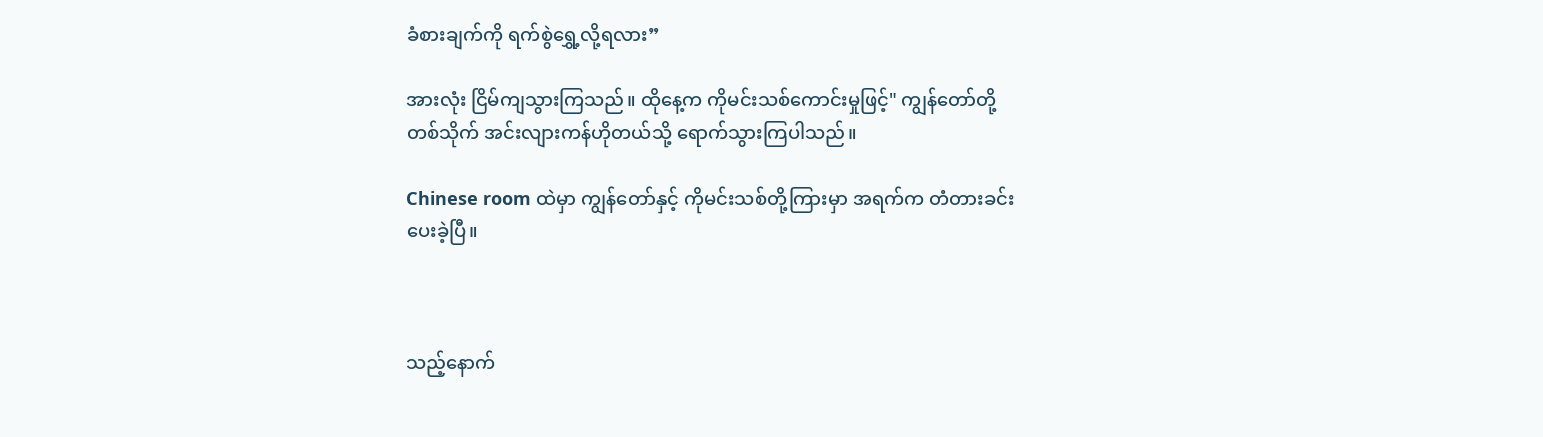ခံစားချက်ကို ရက်စွဲရွှေ့လို့ရလား”

အားလုံး ငြိမ်ကျသွားကြသည်။ ထိုနေ့က ကိုမင်းသစ်ကောင်းမှုဖြင့်" ကျွန်တော်တို့တစ်သိုက် အင်းလျားကန်ဟိုတယ်သို့ ရောက်သွားကြပါသည်။

Chinese room ထဲမှာ ကျွန်တော်နှင့် ကိုမင်းသစ်တို့ကြားမှာ အရက်က တံတားခင်းပေးခဲ့ပြီ။



သည့်နောက်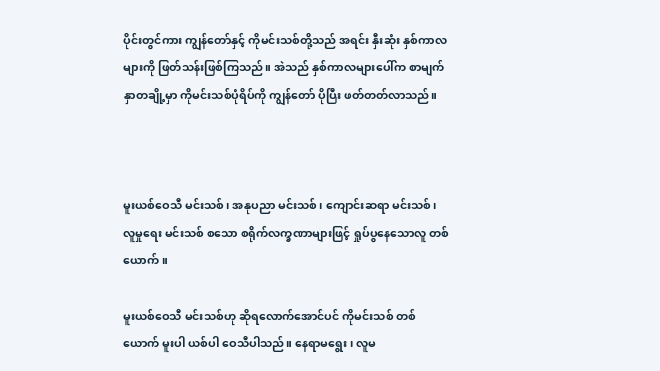ပိုင်းတွင်ကား ကျွန်တော်နှင့် ကိုမင်းသစ်တို့သည် အရင်း နှီးဆုံး နှစ်ကာလများကို ဖြတ်သန်းဖြစ်ကြသည်။ အဲသည် နှစ်ကာလများပေါ်က စာမျက်နှာတချို့မှာ ကိုမင်းသစ်ပုံရိပ်ကို ကျွန်တော် ပိုပြီး ဖတ်တတ်လာသည်။



မူးယစ်ဝေသီ မင်းသစ်၊ အနုပညာ မင်းသစ်၊ ကျောင်းဆရာ မင်းသစ်၊ လူမှုရေး မင်းသစ် စသော စရိုက်လက္ခဏာများဖြင့် ရှုပ်ပွနေသောလူ တစ်ယောက်။

မူးယစ်ဝေသီ မင်းသစ်ဟု ဆိုရလောက်အောင်ပင် ကိုမင်းသစ် တစ်ယောက် မူးပါ ယစ်ပါ ဝေသီပါသည်။ နေရာမရွေး၊ လူမ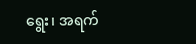ရွေး၊ အရက်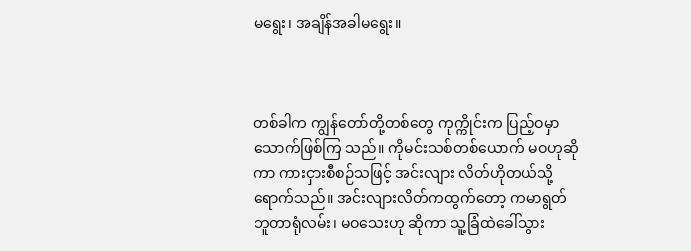မရွေး၊ အချိန်အခါမရွေး။



တစ်ခါက ကျွန်တော်တို့တစ်တွေ ကုက္ကိုင်းက ပြည့်ဝမှာ သောက်ဖြစ်ကြ သည်။ ကိုမင်းသစ်တစ်ယောက် မဝဟုဆိုကာ ကားငှားစီစဉ်သဖြင့် အင်းလျား လိတ်ဟိုတယ်သို့ ရောက်သည်။ အင်းလျားလိတ်ကထွက်တော့ ကမာရွတ် ဘူတာရုံလမ်း၊ မဝသေးဟု ဆိုကာ သူ့ခြံထဲခေါ်သွား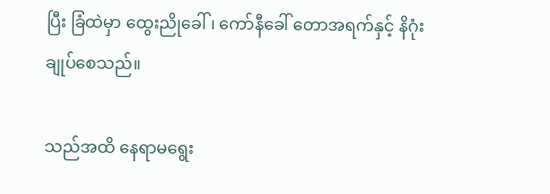ပြီး ခြံထဲမှာ ထွေးညိုခေါ်၊ ကော်နီခေါ် တောအရက်နှင့် နိဂုံးချုပ်စေသည်။

သည်အထိ နေရာမရွေး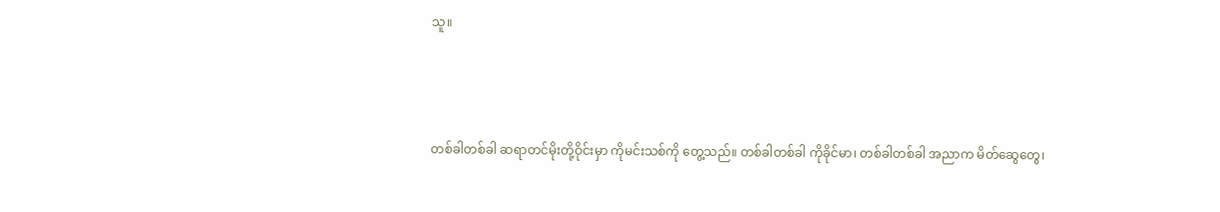သူ။



တစ်ခါတစ်ခါ ဆရာတင်မိုးတို့ဝိုင်းမှာ ကိုမင်းသစ်ကို တွေ့သည်။ တစ်ခါတစ်ခါ ကိုခိုင်မာ၊ တစ်ခါတစ်ခါ အညာက မိတ်ဆွေတွေ၊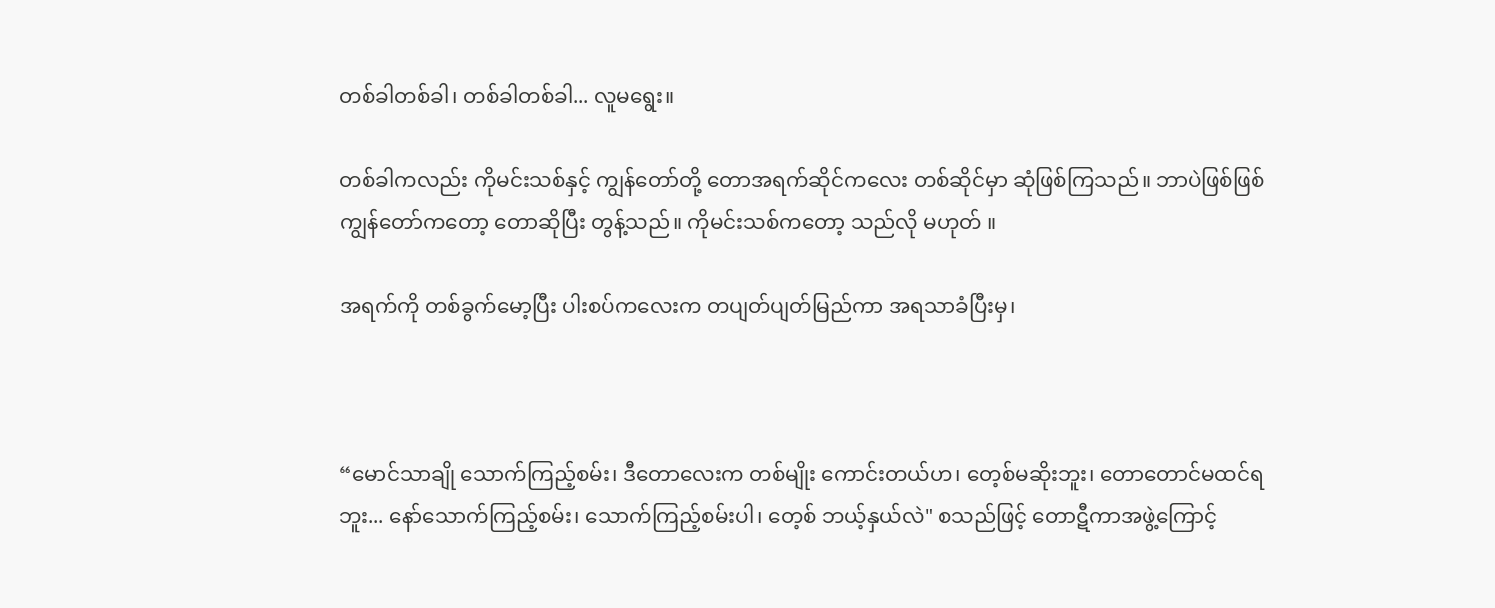တစ်ခါတစ်ခါ၊ တစ်ခါတစ်ခါ... လူမရွေး။

တစ်ခါကလည်း ကိုမင်းသစ်နှင့် ကျွန်တော်တို့ တောအရက်ဆိုင်ကလေး တစ်ဆိုင်မှာ ဆုံဖြစ်ကြသည်။ ဘာပဲဖြစ်ဖြစ် ကျွန်တော်ကတော့ တောဆိုပြီး တွန့်သည်။ ကိုမင်းသစ်ကတော့ သည်လို မဟုတ် ။

အရက်ကို တစ်ခွက်မော့ပြီး ပါးစပ်ကလေးက တပျတ်ပျတ်မြည်ကာ အရသာခံပြီးမှ၊



“မောင်သာချို သောက်ကြည့်စမ်း၊ ဒီတောလေးက တစ်မျိုး ကောင်းတယ်ဟ၊ တေ့စ်မဆိုးဘူး၊ တောတောင်မထင်ရဘူး... နော်သောက်ကြည့်စမ်း၊ သောက်ကြည့်စမ်းပါ၊ တေ့စ် ဘယ့်နှယ်လဲ" စသည်ဖြင့် တောဋီကာအဖွဲ့ကြောင့်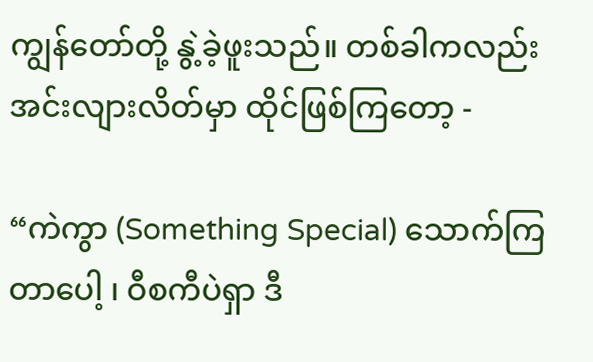ကျွန်တော်တို့ နွဲ့ခဲ့ဖူးသည်။ တစ်ခါကလည်း အင်းလျားလိတ်မှာ ထိုင်ဖြစ်ကြတော့ -

“ကဲကွာ (Something Special) သောက်ကြတာပေါ့ ၊ ဝီစကီပဲရှာ ဒီ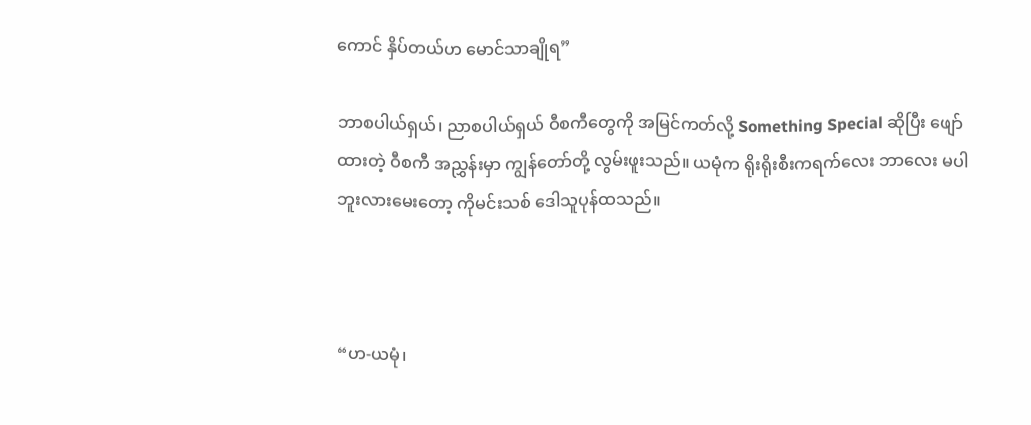ကောင် နှိပ်တယ်ဟ မောင်သာချိုရ”

ဘာစပါယ်ရှယ်၊ ညာစပါယ်ရှယ် ဝီစကီတွေကို အမြင်ကတ်လို့ Something Special ဆိုပြီး ဖျော်ထားတဲ့ ဝီစကီ အညွှန်းမှာ ကျွန်တော်တို့ လွမ်းဖူးသည်။ ယမုံက ရိုးရိုးစီးကရက်လေး ဘာလေး မပါဘူးလားမေးတော့ ကိုမင်းသစ် ဒေါသူပုန်ထသည်။



“ဟ-ယမုံ၊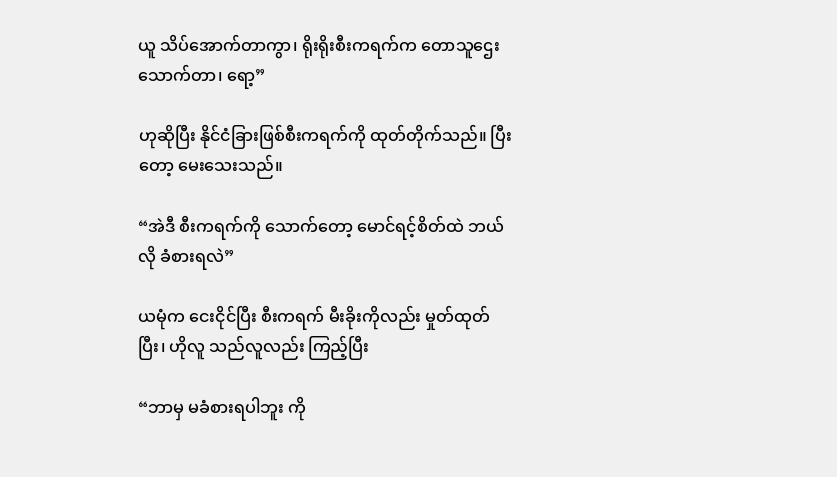ယူ သိပ်အောက်တာကွာ၊ ရိုးရိုးစီးကရက်က တောသူဌေး သောက်တာ၊ ရော့”

ဟုဆိုပြီး နိုင်ငံခြားဖြစ်စီးကရက်ကို ထုတ်တိုက်သည်။ ပြီးတော့ မေးသေးသည်။

“အဲဒီ စီးကရက်ကို သောက်တော့ မောင်ရင့်စိတ်ထဲ ဘယ်လို ခံစားရလဲ”

ယမုံက ငေးငိုင်ပြီး စီးကရက် မီးခိုးကိုလည်း မှုတ်ထုတ်ပြီး၊ ဟိုလူ သည်လူလည်း ကြည့်ပြီး

“ဘာမှ မခံစားရပါဘူး ကို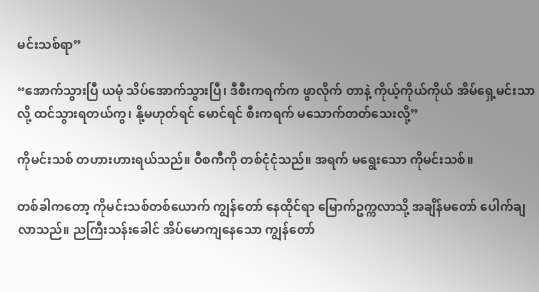မင်းသစ်ရာ”

“အောက်သွားပြီ ယမုံ သိပ်အောက်သွားပြီ၊ ဒီစီးကရက်က ဖွာလိုက် တာနဲ့ ကိုယ့်ကိုယ်ကိုယ် အိမ်ရှေ့မင်းသာလို့ ထင်သွားရတယ်ကွ၊ နို့မဟုတ်ရင် မောင်ရင် စီးကရက် မသောက်တတ်သေးလို့”

ကိုမင်းသစ် တဟားဟားရယ်သည်။ ဝီစကီကို တစ်ငုံငုံသည်။ အရက် မရွေးသော ကိုမင်းသစ်။

တစ်ခါကတော့ ကိုမင်းသစ်တစ်ယောက် ကျွန်တော် နေထိုင်ရာ မြောက်ဥက္ကလာသို့ အချိန်မတော် ပေါက်ချလာသည်။ ညကြီးသန်းခေါင် အိပ်မောကျနေသော ကျွန်တော်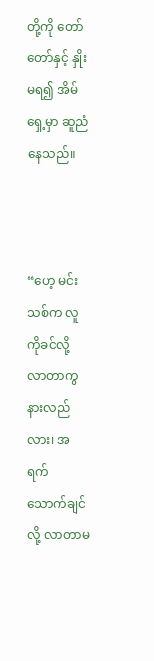တို့ကို တော်တော်နှင့် နှိုးမရ၍ အိမ်ရှေ့မှာ ဆူညံနေသည်။



“ဟေ့ မင်းသစ်က လူကိုခင်လို့ လာတာကွ နားလည်လား၊ အရက် သောက်ချင်လို့ လာတာမ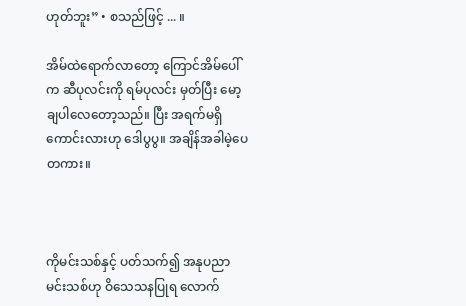ဟုတ်ဘူး” • စသည်ဖြင့် ... ။

အိမ်ထဲရောက်လာတော့ ကြောင်အိမ်ပေါ်က ဆီပုလင်းကို ရမ်ပုလင်း မှတ်ပြီး မော့ချပါလေတော့သည်။ ပြီး အရက်မရှိကောင်းလားဟု ဒေါပွပွ။ အချိန်အခါမဲ့ပေတကား။



ကိုမင်းသစ်နှင့် ပတ်သက်၍ အနုပညာမင်းသစ်ဟု ဝိသေသနပြုရ လောက်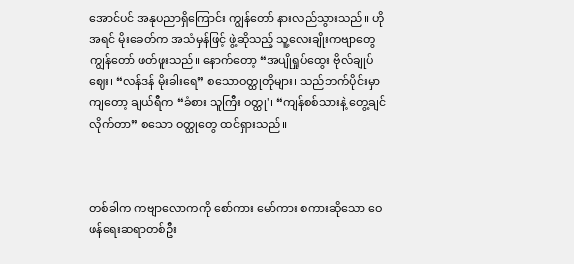အောင်ပင် အနုပညာရှိကြောင်း ကျွန်တော် နားလည်သွားသည်။ ဟိုအရင် မိုးခေတ်က အသံမှန်ဖြင့် ဖွဲ့ဆိုသည့် သူ့လေးချိုးကဗျာတွေ ကျွန်တော် ဖတ်ဖူးသည်။ နောက်တော့ “အပျိုရှုပ်ထွေး ဗိုလ်ချုပ်ဈေး၊ “လန်ဒန် မိုးခါးရေ” စသောဝတ္ထုတိုများ၊ သည်ဘက်ပိုင်းမှာကျတော့ ချယ်ရီက “ခံစား သူကြီး ဝတ္ထု'၊ “ကျန်စစ်သားနဲ့ တွေ့ချင်လိုက်တာ” စသော ဝတ္ထုတွေ ထင်ရှားသည်။



တစ်ခါက ကဗျာလောကကို စော်ကား မော်ကား စကားဆိုသော ဝေဖန်ရေးဆရာတစ်ဦး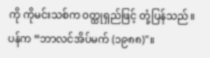ကို ကိုမင်းသစ်က ဝတ္ထုရှည်ဖြင့် တုံ့ပြန်သည်။ ပန်က “ဘာလင်အိပ်မက် (၁၉၈၈)"။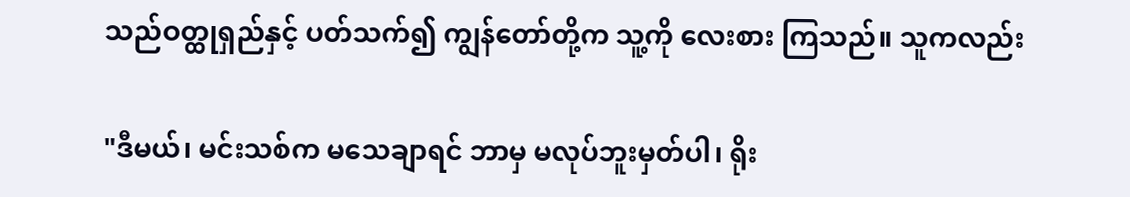သည်ဝတ္ထုရှည်နှင့် ပတ်သက်၍ ကျွန်တော်တို့က သူ့ကို လေးစား ကြသည်။ သူကလည်း

"ဒီမယ်၊ မင်းသစ်က မသေချာရင် ဘာမှ မလုပ်ဘူးမှတ်ပါ၊ ရိုး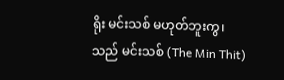ရိုး မင်းသစ် မဟုတ်ဘူးကွ၊ သည် မင်းသစ် (The Min Thit)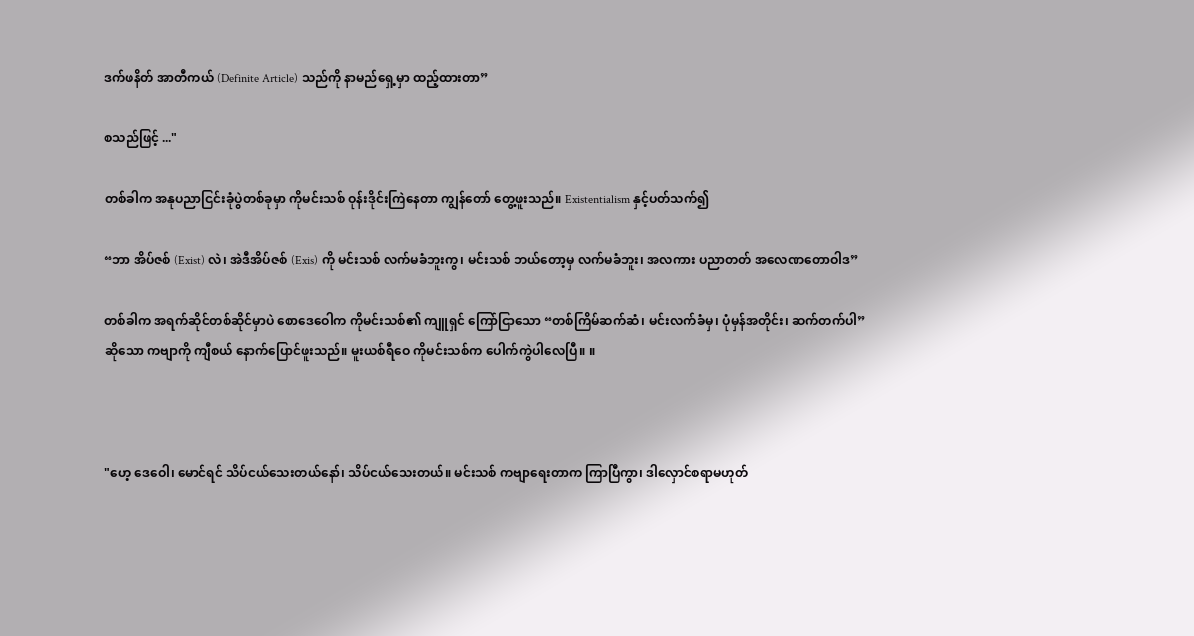ဒက်ဖနိတ် အာတီကယ် (Definite Article) သည်ကို နာမည်ရှေ့မှာ ထည့်ထားတာ”

စသည်ဖြင့် ..."

တစ်ခါက အနုပညာငြင်းခုံပွဲတစ်ခုမှာ ကိုမင်းသစ် ဝုန်းဒိုင်းကြဲနေတာ ကျွန်တော် တွေ့ဖူးသည်။ Existentialism နှင့်ပတ်သက်၍

“ဘာ အိပ်ဇစ် (Exist) လဲ၊ အဲဒီအိပ်ဇစ် (Exis) ကို မင်းသစ် လက်မခံဘူးကွ၊ မင်းသစ် ဘယ်တော့မှ လက်မခံဘူး၊ အလကား ပညာတတ် အလေဏတောဝါဒ”

တစ်ခါက အရက်ဆိုင်တစ်ဆိုင်မှာပဲ စောဒေဝေါက ကိုမင်းသစ်၏ ကျူရှင် ကြော်ငြာသော “တစ်ကြိမ်ဆက်ဆံ၊ မင်းလက်ခံမှ၊ ပုံမှန်အတိုင်း၊ ဆက်တက်ပါ” ဆိုသော ကဗျာကို ကျီစယ် နောက်ပြောင်ဖူးသည်။ မူးယစ်ရီဝေ ကိုမင်းသစ်က ပေါက်ကွဲပါလေပြီ။ ။



"ဟေ့ ဒေဝေါ၊ မောင်ရင် သိပ်ငယ်သေးတယ်နော်၊ သိပ်ငယ်သေးတယ်။ မင်းသစ် ကဗျာရေးတာက ကြာပြီကွာ၊ ဒါလှောင်စရာမဟုတ်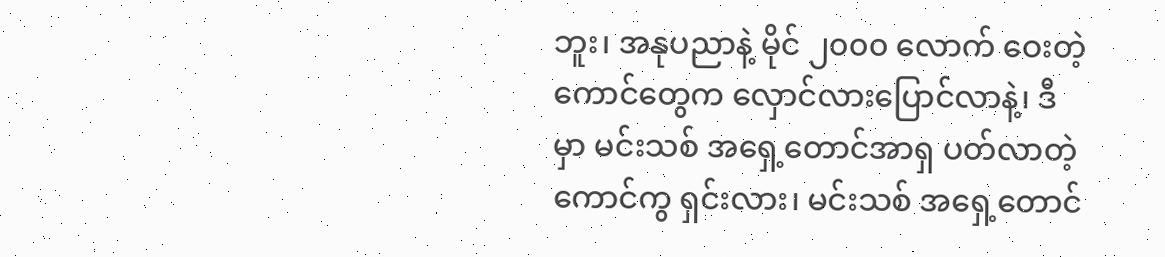ဘူး၊ အနုပညာနဲ့ မိုင် ၂၀၀၀ လောက် ဝေးတဲ့ကောင်တွေက လှောင်လားပြောင်လာနဲ့၊ ဒီမှာ မင်းသစ် အရှေ့တောင်အာရှ ပတ်လာတဲ့ကောင်ကွ ရှင်းလား၊ မင်းသစ် အရှေ့တောင်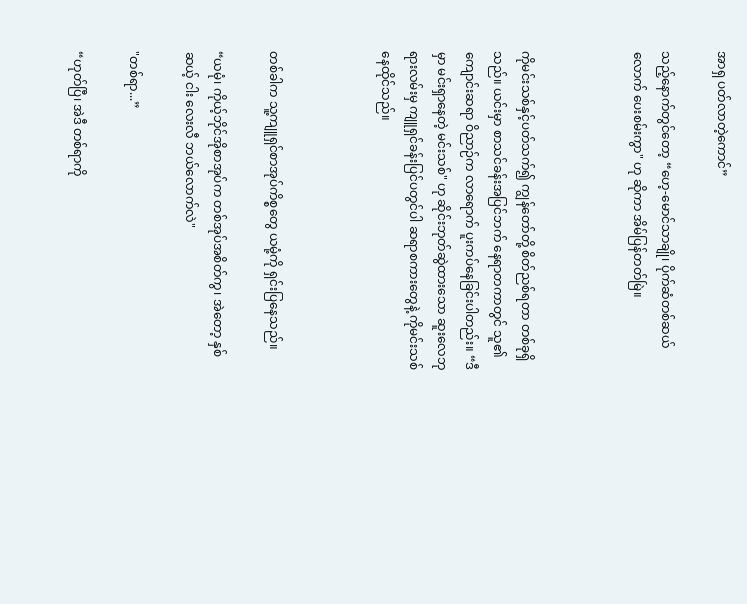အာရှ ပတ်လာတဲ့ကောင်”

သည့်နောက်တွင်တော့ “ဟေ့-မောင်သာချို၊ ပိုက်ဆံတစ်ဆယ်လောက် ပေးစမ်းကွာ" ဟု ဆိုကာ အိမ်ပြန်တတ်မြဲ။



ကိုမင်းသစ်နှင့်ပတ်သက်၍ ကျွန်တော်တို့ စိတ်ညစ်ရတာ တစ်ခုရှိသည်။ ယင်းမှာ စာသင်ခန်းအပြင်ဘက် နေရာတကာတွင် သူ၏ကျောင်းဆရာ ဝိညာဉ်က လာရောက် ပူးကပ်နေခြင်းပါတည်း။ “ဒီမှာ မင်းရှာနေတဲ့ မင်းသစ်" ဟု ဆိုင်းဘုတ်ဆွဲထားသော ဆူးလေဘုရားလမ်းမှ ကျူရှင်ခန်းပြင်ပတွင်ပါ ဆရာစကားတွေနဲ့ ကိုမင်းသစ် နေထိုင်သည်။



တစ်ခါက သူ့ကျူရှင်စာအုပ်ကိစ္စတွေ ယမုံ့ကို ရှင်းပြနေသည်။

“ယမုံ၊ ကိုယ့်ဘိုင်အိုစာအုပ်က တစ်အုပ်အစိတ်ကွ၊ အဲတော့ နှစ်ဆယ့် ငါး လေးလီ ဘယ်လောက်လဲ"

"တစ်ရာ...”

“ဟုတ်ပြီ၊ အဲဒီ တစ်ရာကို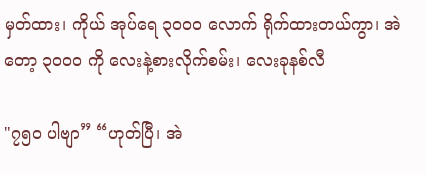မှတ်ထား၊ ကိုယ် အုပ်ရေ ၃၀၀၀ လောက် ရိုက်ထားတယ်ကွာ၊ အဲတော့ ၃၀၀၀ ကို လေးနဲ့စားလိုက်စမ်း၊ လေးခုနစ်လီ

"၇၅၀ ပါဗျာ” “ဟုတ်ပြီ၊ အဲ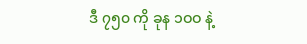ဒီ ၇၅၀ ကို ခုန ၁ဝဝ နဲ့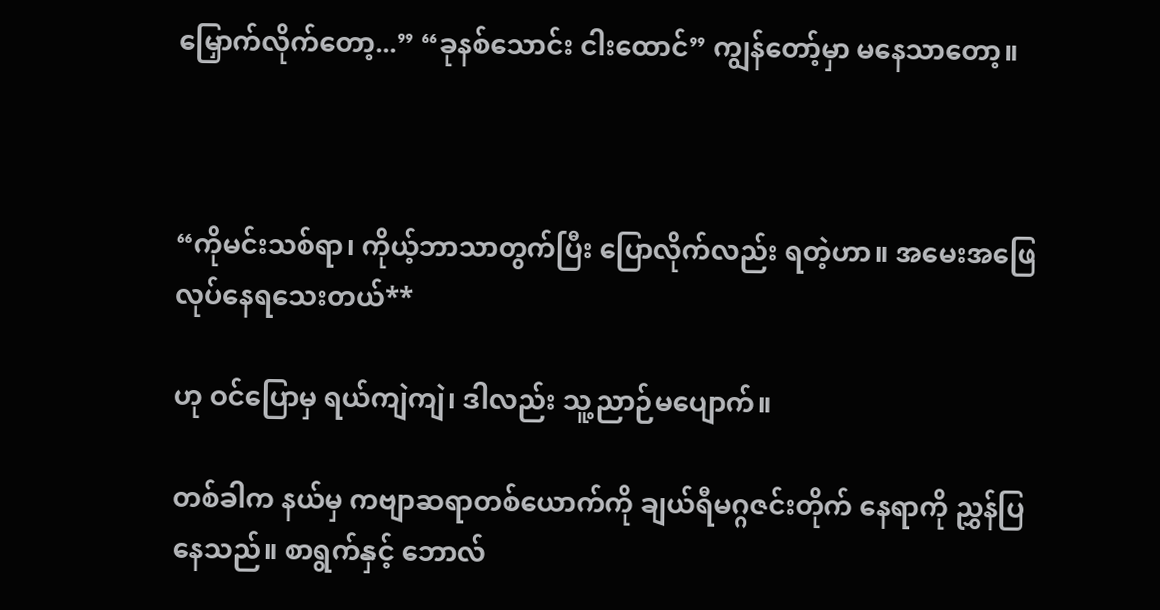မြှောက်လိုက်တော့...” “ခုနစ်သောင်း ငါးထောင်” ကျွန်တော့်မှာ မနေသာတော့။



“ကိုမင်းသစ်ရာ၊ ကိုယ့်ဘာသာတွက်ပြီး ပြောလိုက်လည်း ရတဲ့ဟာ။ အမေးအဖြေလုပ်နေရသေးတယ်**

ဟု ဝင်ပြောမှ ရယ်ကျဲကျဲ၊ ဒါလည်း သူ့ညာဉ်မပျောက်။

တစ်ခါက နယ်မှ ကဗျာဆရာတစ်ယောက်ကို ချယ်ရီမဂ္ဂဇင်းတိုက် နေရာကို ညွှန်ပြနေသည်။ စာရွက်နှင့် ဘောလ်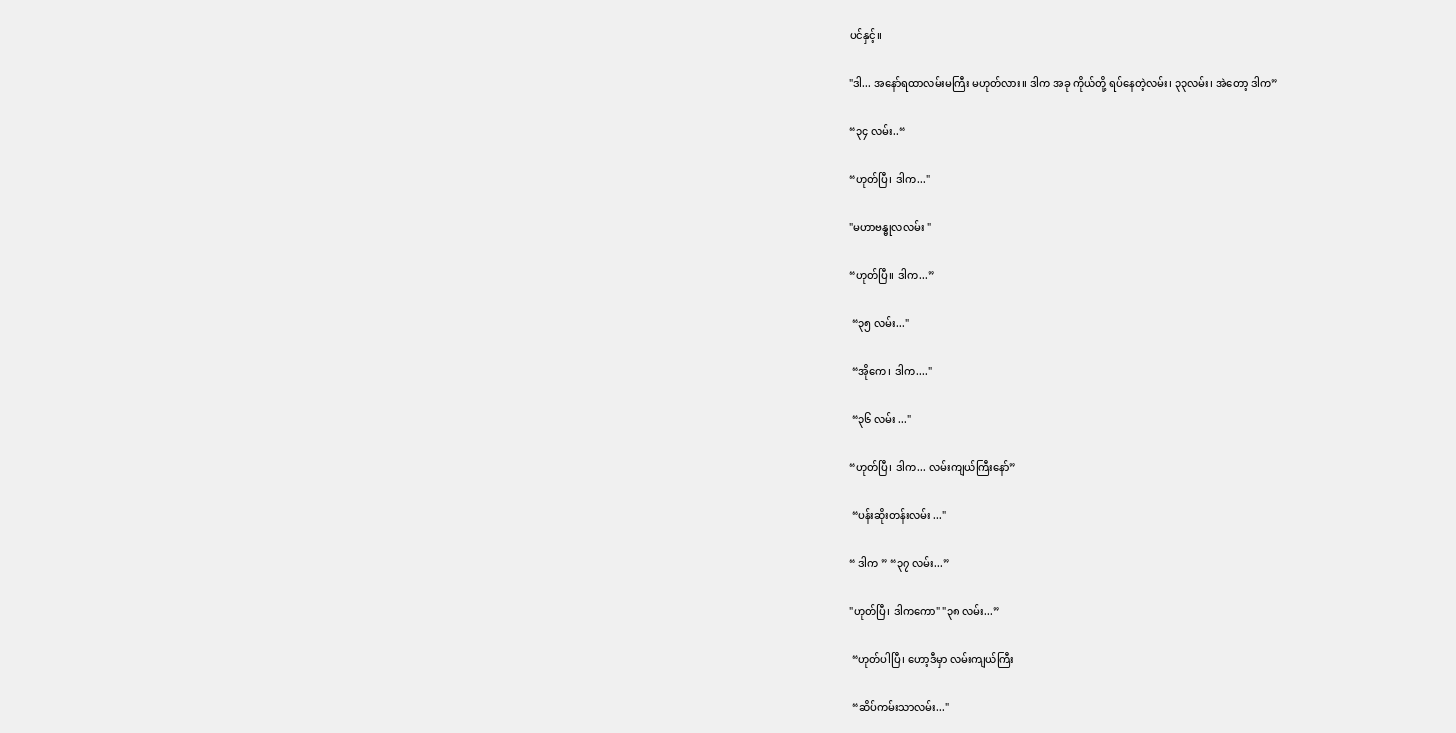ပင်နှင့်။

"ဒါ... အနော်ရထာလမ်းမကြီး မဟုတ်လား။ ဒါက အခု ကိုယ်တို့ ရပ်နေတဲ့လမ်း၊ ၃၃လမ်း၊ အဲတော့ ဒါက”

“၃၄ လမ်း..“

“ဟုတ်ပြီ၊ ဒါက..."

"မဟာဗန္ဓုလလမ်း "

“ဟုတ်ပြီ။ ဒါက...”

 “၃၅ လမ်း..."

 “အိုကေ၊ ဒါက...."

 “၃၆ လမ်း ..."

“ဟုတ်ပြီ၊ ဒါက... လမ်းကျယ်ကြီးနော်”

 “ပန်းဆိုးတန်းလမ်း ..."

“ ဒါက ” “၃၇ လမ်း...”

"ဟုတ်ပြီ၊ ဒါကကော" "၃၈ လမ်း...”

 “ဟုတ်ပါပြီ၊ ဟော့ဒီမှာ လမ်းကျယ်ကြီး

 “ဆိပ်ကမ်းသာလမ်း..."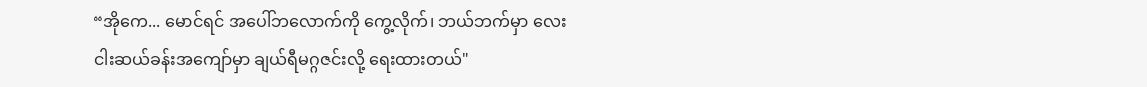“အိုကေ... မောင်ရင် အပေါ်ဘလောက်ကို ကွေ့လိုက်၊ ဘယ်ဘက်မှာ လေးငါးဆယ်ခန်းအကျော်မှာ ချယ်ရီမဂ္ဂဇင်းလို့ ရေးထားတယ်"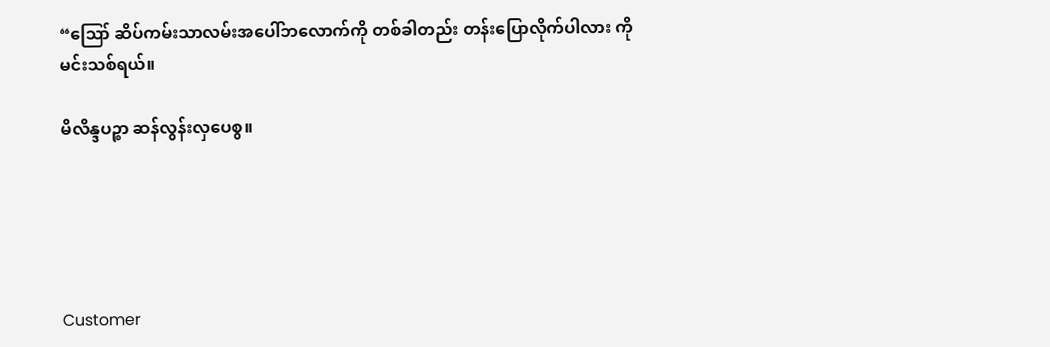“ဪ ဆိပ်ကမ်းသာလမ်းအပေါ်ဘလောက်ကို တစ်ခါတည်း တန်းပြောလိုက်ပါလား ကိုမင်းသစ်ရယ်။

မိလိန္ဒပဉ္စာ ဆန်လွန်းလှပေစွ။





Customer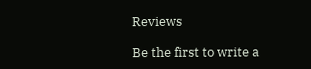Reviews

Be the first to write a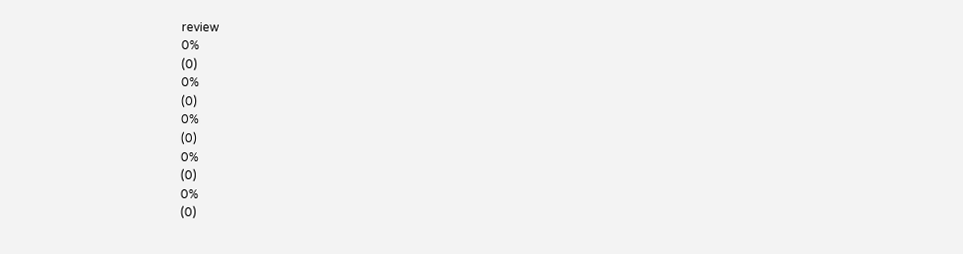review
0%
(0)
0%
(0)
0%
(0)
0%
(0)
0%
(0)